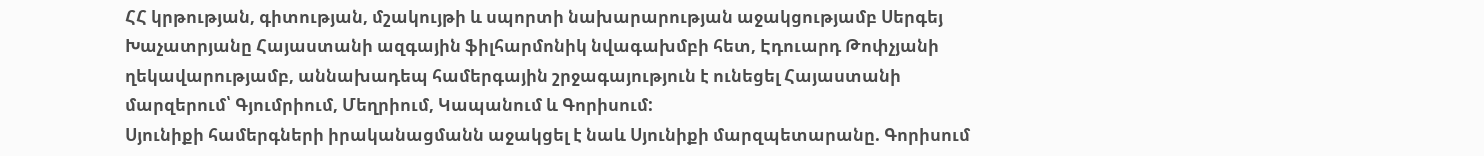ՀՀ կրթության, գիտության, մշակույթի և սպորտի նախարարության աջակցությամբ Սերգեյ Խաչատրյանը Հայաստանի ազգային ֆիլհարմոնիկ նվագախմբի հետ, Էդուարդ Թոփչյանի ղեկավարությամբ, աննախադեպ համերգային շրջագայություն է ունեցել Հայաստանի մարզերում՝ Գյումրիում, Մեղրիում, Կապանում և Գորիսում:
Սյունիքի համերգների իրականացմանն աջակցել է նաև Սյունիքի մարզպետարանը. Գորիսում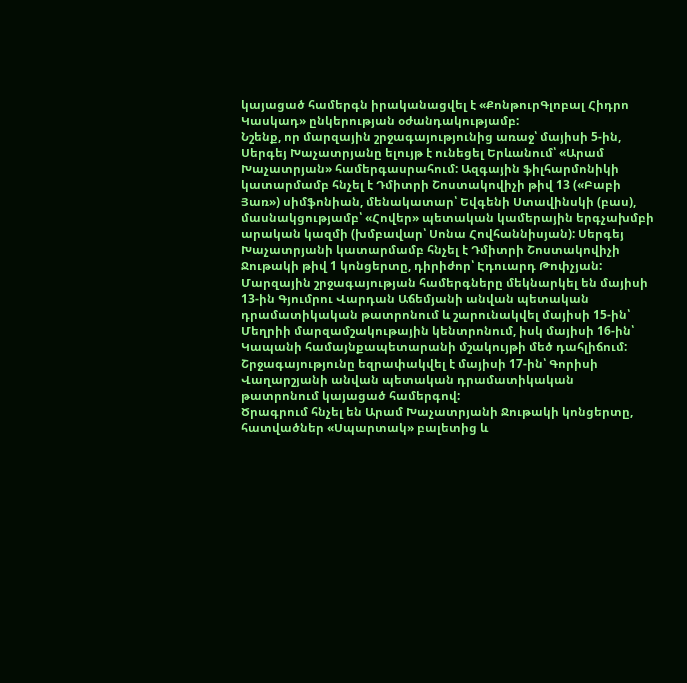կայացած համերգն իրականացվել է «ՔոնթուրԳլոբալ Հիդրո Կասկադ» ընկերության օժանդակությամբ:
Նշենք, որ մարզային շրջագայությունից առաջ՝ մայիսի 5-ին, Սերգեյ Խաչատրյանը ելույթ է ունեցել Երևանում՝ «Արամ Խաչատրյան» համերգասրահում: Ազգային ֆիլհարմոնիկի կատարմամբ հնչել է Դմիտրի Շոստակովիչի թիվ 13 («Բաբի Յառ») սիմֆոնիան, մենակատար՝ Եվգենի Ստավինսկի (բաս), մասնակցությամբ՝ «Հովեր» պետական կամերային երգչախմբի արական կազմի (խմբավար՝ Սոնա Հովհաննիսյան): Սերգեյ Խաչատրյանի կատարմամբ հնչել է Դմիտրի Շոստակովիչի Ջութակի թիվ 1 կոնցերտը, դիրիժոր՝ Էդուարդ Թոփչյան:
Մարզային շրջագայության համերգները մեկնարկել են մայիսի 13-ին Գյումրու Վարդան Աճեմյանի անվան պետական դրամատիկական թատրոնում և շարունակվել մայիսի 15-ին՝ Մեղրիի մարզամշակութային կենտրոնում, իսկ մայիսի 16-ին՝ Կապանի համայնքապետարանի մշակույթի մեծ դահլիճում: Շրջագայությունը եզրափակվել է մայիսի 17-ին՝ Գորիսի Վաղարշյանի անվան պետական դրամատիկական թատրոնում կայացած համերգով:
Ծրագրում հնչել են Արամ Խաչատրյանի Ջութակի կոնցերտը, հատվածներ «Սպարտակ» բալետից և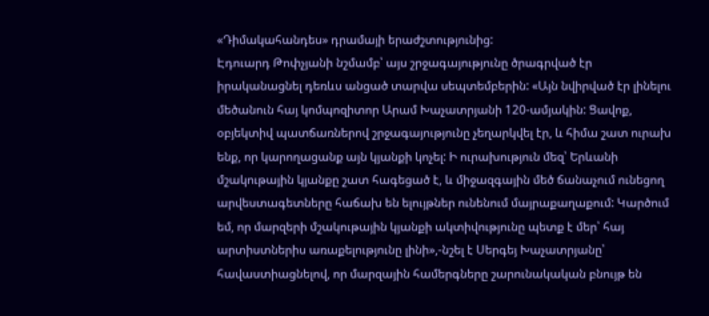«Դիմակահանդես» դրամայի երաժշտությունից:
Էդուարդ Թոփչյանի նշմամբ՝ այս շրջագայությունը ծրագրված էր իրականացնել դեռևս անցած տարվա սեպտեմբերին: «Այն նվիրված էր լինելու մեծանուն հայ կոմպոզիտոր Արամ Խաչատրյանի 120-ամյակին: Ցավոք, օբյեկտիվ պատճառներով շրջագայությունը չեղարկվել էր, և հիմա շատ ուրախ ենք, որ կարողացանք այն կյանքի կոչել: Ի ուրախություն մեզ՝ Երևանի մշակութային կյանքը շատ հագեցած է, և միջազգային մեծ ճանաչում ունեցող արվեստագետները հաճախ են ելույթներ ունենում մայրաքաղաքում: Կարծում եմ, որ մարզերի մշակութային կյանքի ակտիվությունը պետք է մեր՝ հայ արտիստներիս առաքելությունը լինի»,-նշել է Սերգեյ Խաչատրյանը՝ հավաստիացնելով, որ մարզային համերգները շարունակական բնույթ են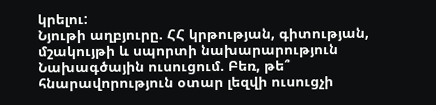կրելու:
Նյութի աղբյուրը. ՀՀ կրթության, գիտության, մշակույթի և սպորտի նախարարություն
Նախագծային ուսուցում. Բեռ, թե՞ հնարավորություն օտար լեզվի ուսուցչի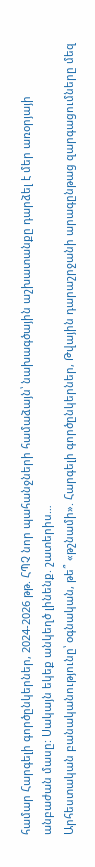համար Հարգելի գործընկերներ, 2024-2026 թթ. ՀՊՉ նոր պահանջների համաձայն՝ նախագծային աշխատանքը դարձել է մեր առօրյայի անբաժան մասը: Սակայն եկեք անկեղծ լինենք. շատերիս…
Արհեստական բանականությունը՝ օգնական, թե՞ «թշնամի». Հարգելի գործընկերներ, Թվային դարաշրջանի արագընթաց զարգացումները մեզ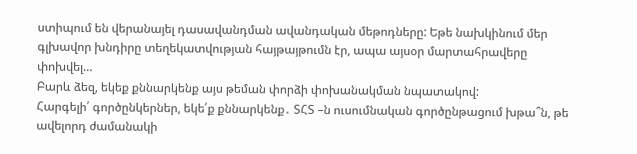ստիպում են վերանայել դասավանդման ավանդական մեթոդները: Եթե նախկինում մեր գլխավոր խնդիրը տեղեկատվության հայթայթումն էր, ապա այսօր մարտահրավերը փոխվել…
Բարև ձեզ, եկեք քննարկենք այս թեման փորձի փոխանակման նպատակով:
Հարգելի՛ գործընկերներ, եկե՛ք քննարկենք․ ՏՀՏ –ն ուսումնական գործընթացում խթա՞ն, թե ավելորդ ժամանակի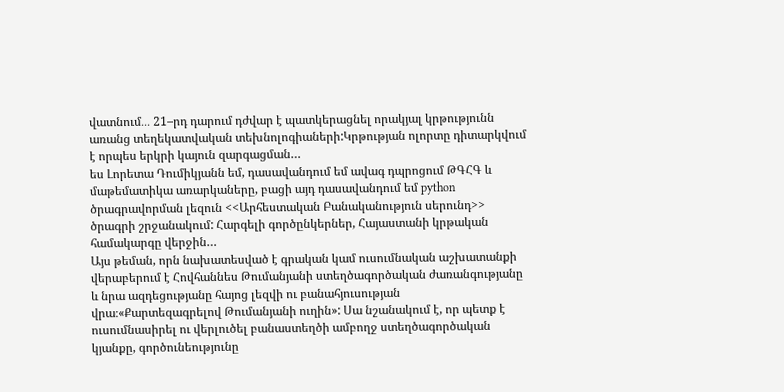վատնում․․․ 21–րդ դարում դժվար է պատկերացնել որակյալ կրթությունն առանց տեղեկատվական տեխնոլոգիաների:Կրթության ոլորտը դիտարկվում է որպես երկրի կայուն զարգացման…
ես Լորետա Դումիկյանն եմ, դասավանդում եմ ավագ դպրոցում ԹԳՀԳ և մաթեմատիկա առարկաները, բացի այդ դասավանդում եմ python ծրագրավորման լեզուն <<Արհեստական Բանականություն սերունդ>> ծրագրի շրջանակում: Հարգելի գործընկերներ, Հայաստանի կրթական համակարգը վերջին…
Այս թեման, որն նախատեսված է գրական կամ ուսումնական աշխատանքի վերաբերում է Հովհաննես Թումանյանի ստեղծագործական ժառանգությանը և նրա ազդեցությանը հայոց լեզվի ու բանահյուսության վրա։«Քարտեզագրելով Թումանյանի ուղին»: Սա նշանակում է, որ պետք է ուսումնասիրել ու վերլուծել բանաստեղծի ամբողջ ստեղծագործական կյանքը, գործունեությունը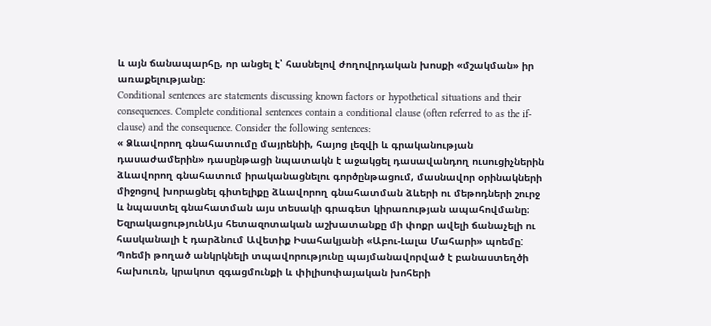և այն ճանապարհը, որ անցել է՝ հասնելով ժողովրդական խոսքի «մշակման» իր առաքելությանը։
Conditional sentences are statements discussing known factors or hypothetical situations and their consequences. Complete conditional sentences contain a conditional clause (often referred to as the if-clause) and the consequence. Consider the following sentences:
« Ձևավորող գնահատումը մայրենիի, հայոց լեզվի և գրականության դասաժամերին» դասընթացի նպատակն է աջակցել դասավանդող ուսուցիչներին ձևավորող գնահատում իրականացնելու գործընթացում, մասնավոր օրինակների միջոցով խորացնել գիտելիքը ձևավորող գնահատման ձևերի ու մեթոդների շուրջ և նպաստել գնահատման այս տեսակի գրագետ կիրառության ապահովմանը։
ԵզրակացությունԱյս հետազոտական աշխատանքը մի փոքր ավելի ճանաչելի ու հասկանալի է դարձնում Ավետիք Իսահակյանի «Աբու-Լալա Մահարի» պոեմը: Պոեմի թողած անկրկնելի տպավորությունը պայմանավորված է բանաստեղծի հախուռն, կրակոտ զգացմունքի և փիլիսոփայական խոհերի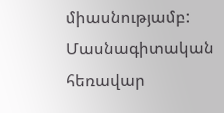միասնությամբ:
Մասնագիտական հեռավար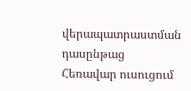վերապատրաստման դասընթաց
Հեռավար ուսուցում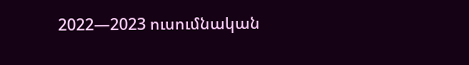2022—2023 ուսումնական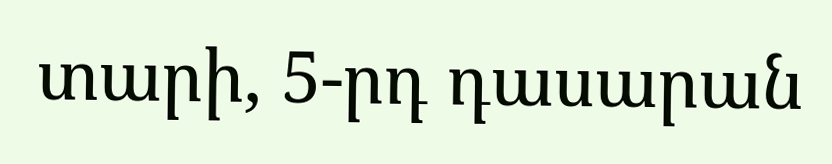տարի, 5-րդ դասարան